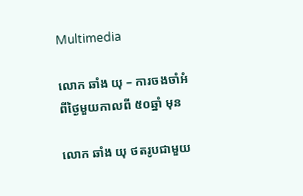Multimedia

លោក ឆាំង យុ – ការចងចាំអំពីថ្ងៃមួយកាលពី ៥០ឆ្នាំ មុន

លោក ឆាំង យុ ថតរូបជាមួយ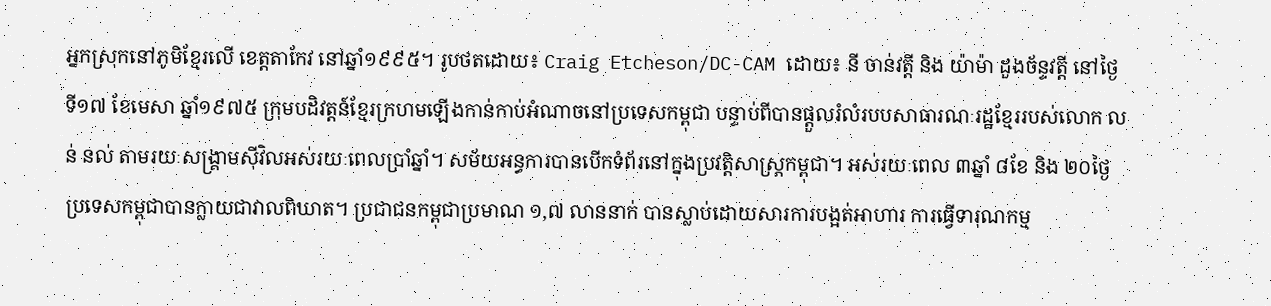អ្នកស្រុកនៅភូមិខ្មែរលើ ខេត្តតាកែវ នៅឆ្នាំ១៩៩៥។ រូបថតដោយ៖ Craig Etcheson/DC-CAM ដោយ៖ នី ចាន់វត្តី និង យ៉ាម៉ា ដួងច័ន្ទវត្តី នៅថ្ងៃទី១៧ ខែមេសា ឆ្នាំ១៩៧៥ ក្រុមបដិវត្តន៍ខ្មែរក្រហមឡើងកាន់កាប់អំណាចនៅប្រទេសកម្ពុជា បន្ទាប់ពីបានផ្តួលរំលំរបបសាធារណៈរដ្ឋខ្មែររបស់លោក លន់ នល់ តាមរយៈសង្គ្រាមស៊ីវិលអស់រយៈពេលប្រាំឆ្នាំ។ សម័យអន្ធការបានបើកទំព័រនៅក្នុងប្រវត្តិសាស្ត្រកម្ពុជា។ អស់រយៈពេល ៣ឆ្នាំ ៨ខែ និង ២០ថ្ងៃ ប្រទេសកម្ពុជាបានក្លាយជាវាលពិឃាត។ ប្រជាជនកម្ពុជាប្រមាណ ១,៧ លាននាក់ បានស្លាប់ដោយសារការបង្អត់អាហារ ការធ្វើទារុណកម្ម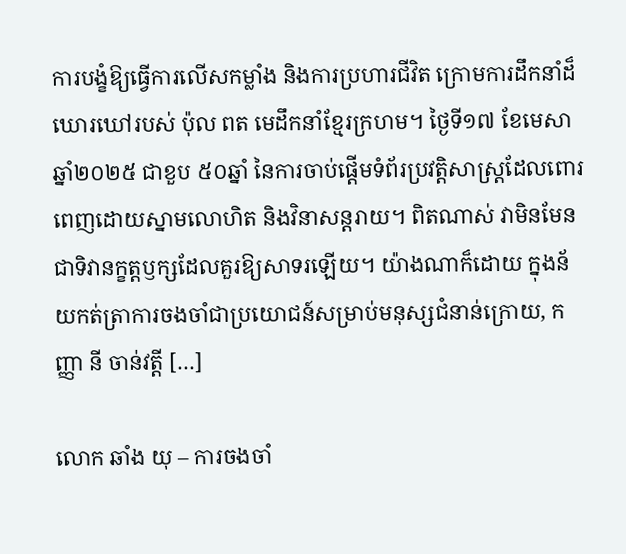ការបង្ខំឱ្យធ្វើការលើសកម្លាំង និងការប្រហារជីវិត ក្រោមការដឹកនាំដ៏ឃោរឃៅរបស់ ប៉ុល ពត មេដឹកនាំខ្មែរក្រហម។ ថ្ងៃទី១៧ ខែមេសា ឆ្នាំ២០២៥ ជាខួប ៥០ឆ្នាំ នៃការចាប់ផ្តើមទំព័រប្រវត្តិសាស្ត្រដែលពោរពេញដោយស្នាមលោហិត និងវិនាសន្តរាយ។ ពិតណាស់ វាមិនមែនជាទិវានក្ខត្តឫក្សដែលគួរឱ្យសាទរឡើយ។ យ៉ាងណាក៏ដោយ ក្នុងន័យកត់ត្រាការចងចាំជាប្រយោជន៍សម្រាប់មនុស្សជំនាន់ក្រោយ, កញ្ញា នី ចាន់វត្តី […]

លោក ឆាំង យុ – ការចងចាំ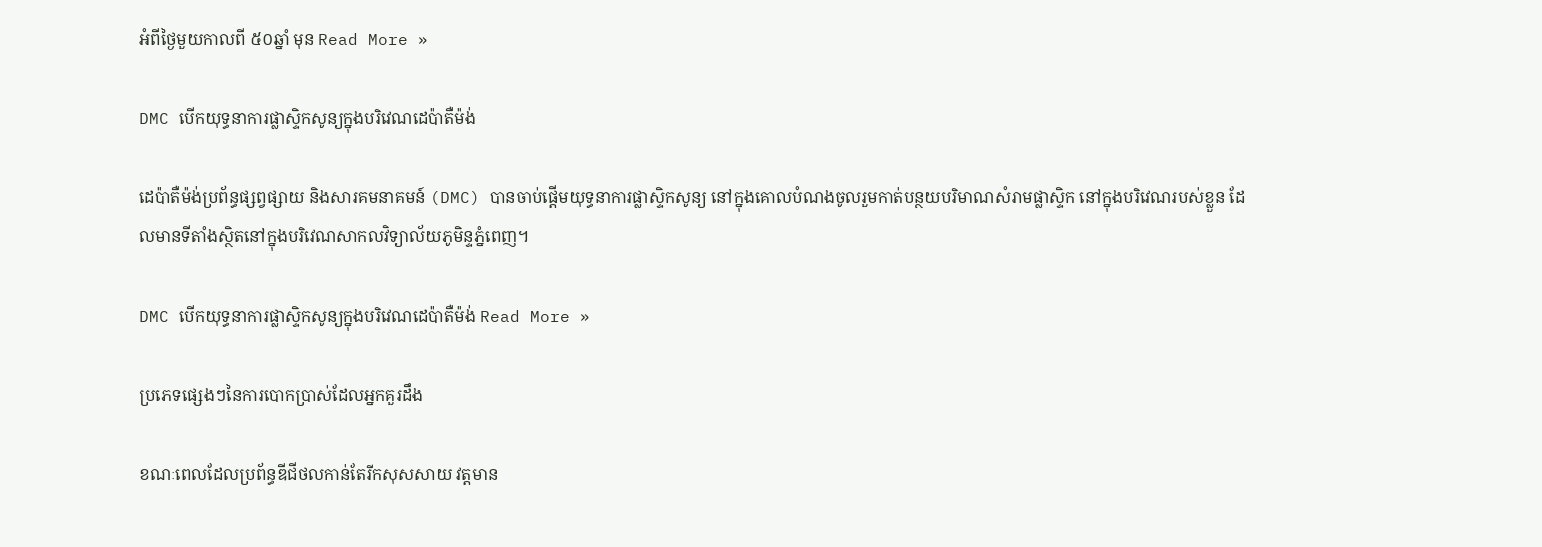អំពីថ្ងៃមួយកាលពី ៥០ឆ្នាំ មុន Read More »

DMC បើកយុទ្ធនាការផ្លាស្ទិកសូន្យក្នុងបរិវេណដេប៉ាតឺម៉ង់

ដេប៉ាតឺម៉ង់ប្រព័ន្ធផ្សព្វផ្សាយ និងសារគមនាគមន៍ (DMC) បានចាប់ផ្តើមយុទ្ធនាការផ្លាស្ទិកសូន្យ នៅក្នុងគោលបំណងចូលរួមកាត់បន្ថយបរិមាណសំរាមផ្លាស្ទិក នៅក្នុងបរិវេណរបស់ខ្លួន ដែលមានទីតាំងស្ថិតនៅក្នុងបរិវេណសាកលវិទ្យាល័យភូមិន្ទភ្នំពេញ។

DMC បើកយុទ្ធនាការផ្លាស្ទិកសូន្យក្នុងបរិវេណដេប៉ាតឺម៉ង់ Read More »

ប្រភេទផ្សេងៗនៃការបោកប្រាស់ដែលអ្នកគួរដឹង

ខណៈពេលដែលប្រព័ន្ធឌីជីថលកាន់តែរីកសុសសាយ វត្តមាន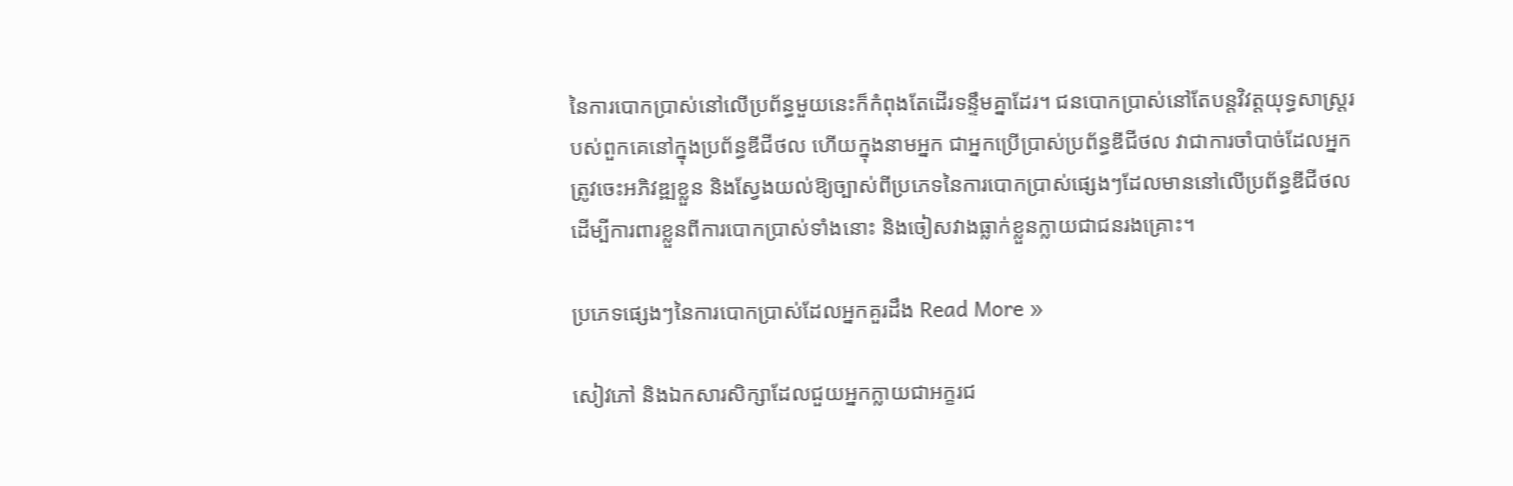នៃការបោកប្រាស់នៅលើប្រព័ន្ធមួយនេះក៏កំពុងតែដើរទន្ទឹមគ្នាដែរ។ ជនបោកប្រាស់នៅតែបន្តវិវត្តយុទ្ធសាស្ត្ររបស់ពួកគេនៅក្នុងប្រព័ន្ធឌីជីថល ហើយក្នុងនាមអ្នក ជាអ្នកប្រើប្រាស់ប្រព័ន្ធឌីជីថល វាជាការចាំបាច់ដែលអ្នកត្រូវចេះអភិវឌ្ឍខ្លួន និងស្វែងយល់ឱ្យច្បាស់ពីប្រភេទនៃការបោកប្រាស់ផ្សេងៗដែលមាននៅលើប្រព័ន្ធឌីជីថល ដើម្បីការពារខ្លួនពីការបោកប្រាស់ទាំងនោះ និងចៀសវាងធ្លាក់ខ្លួនក្លាយជាជនរងគ្រោះ។

ប្រភេទផ្សេងៗនៃការបោកប្រាស់ដែលអ្នកគួរដឹង Read More »

សៀវភៅ និងឯកសារសិក្សាដែលជួយអ្នកក្លាយជាអក្ខរជ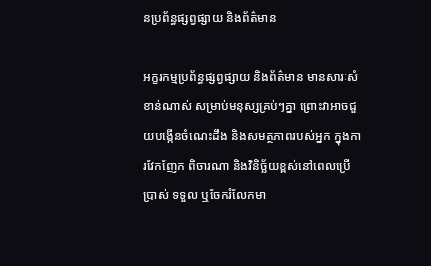នប្រព័ន្ធផ្សព្វផ្សាយ និងព័ត៌មាន

អក្ខរកម្មប្រព័ន្ធផ្សព្វផ្សាយ និងព័ត៌មាន មានសារៈសំខាន់ណាស់ សម្រាប់មនុស្សគ្រប់ៗគ្នា ព្រោះវាអាចជួយបង្កើនចំណេះដឹង និងសមត្ថភាពរបស់អ្នក ក្នុងការវែកញែក ពិចារណា និងវិនិច្ឆ័យខ្ពស់នៅពេលប្រើប្រាស់ ទទួល ឬចែករំលែកមា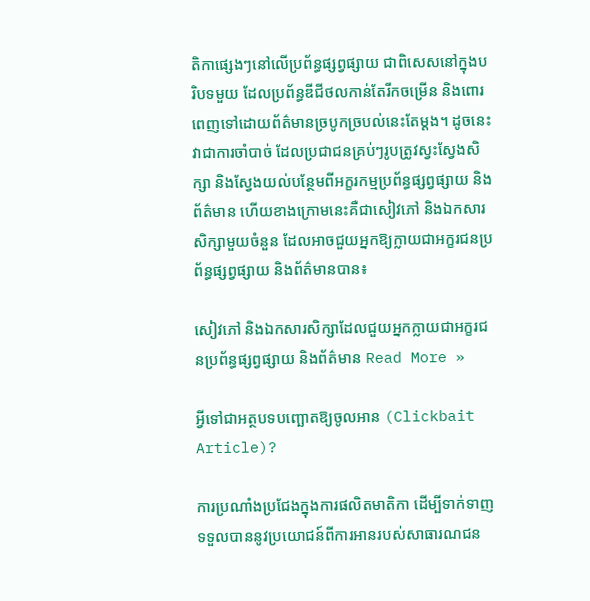តិកាផ្សេងៗនៅលើប្រព័ន្ធផ្សព្វផ្សាយ ជាពិសេសនៅក្នុងបរិបទមួយ ដែលប្រព័ន្ធឌីជីថលកាន់តែរីកចម្រើន និងពោរពេញទៅដោយព័ត៌មានច្របូកច្របល់នេះតែម្តង។ ដូចនេះ វាជាការចាំបាច់ ដែលប្រជាជនគ្រប់ៗរូបត្រូវស្វះស្វែងសិក្សា និងស្វែងយល់បន្ថែមពីអក្ខរកម្មប្រព័ន្ធផ្សព្វផ្សាយ និងព័ត៌មាន ហើយខាងក្រោមនេះគឺជាសៀវភៅ និងឯកសារសិក្សាមួយចំនួន ដែលអាចជួយអ្នកឱ្យក្លាយជាអក្ខរជនប្រព័ន្ធផ្សព្វផ្សាយ និងព័ត៌មានបាន៖

សៀវភៅ និងឯកសារសិក្សាដែលជួយអ្នកក្លាយជាអក្ខរជនប្រព័ន្ធផ្សព្វផ្សាយ និងព័ត៌មាន Read More »

អ្វីទៅជាអត្ថបទបញ្ឆោតឱ្យចូលអាន (Clickbait Article)?

ការប្រណាំងប្រជែងក្នុងការផលិតមាតិកា ដើម្បីទាក់ទាញទទួលបាននូវប្រយោជន៍ពីការអានរបស់សាធារណជន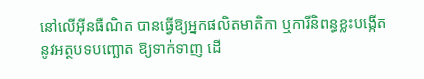នៅលើអ៊ីនធឺណិត បានធ្វើឱ្យអ្នកផលិតមាតិកា ឬការីនិពន្ធខ្លះបង្កើតនូវអត្ថបទបញ្ឆោត ឱ្យទាក់ទាញ ដើ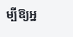ម្បីឱ្យអ្ន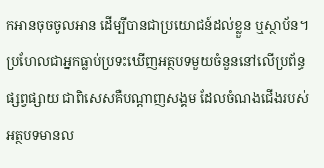កអានចុចចូលអាន ដើម្បីបានជាប្រយោជន៍ដល់ខ្លួន ឬស្ថាប័ន។ប្រហែលជាអ្នកធ្លាប់ប្រទះឃើញអត្ថបទមួយចំនួននៅលើប្រព័ន្ធផ្សព្វផ្សាយ ជាពិសេសគឺបណ្តាញសង្គម ដែលចំណងជើងរបស់អត្ថបទមានល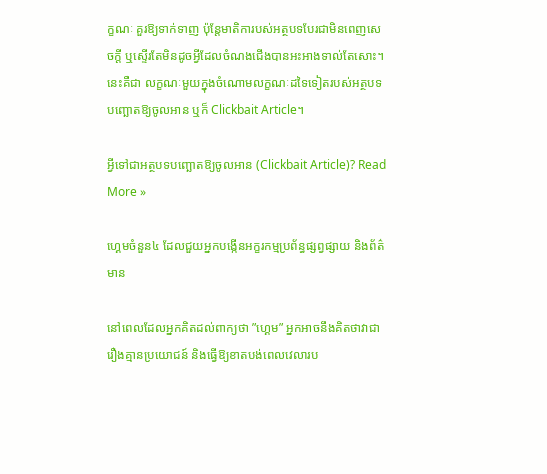ក្ខណៈ គួរឱ្យទាក់ទាញ ប៉ុន្តែមាតិការបស់អត្ថបទបែរជាមិនពេញសេចក្តី ឬស្ទើរតែមិនដូចអ្វីដែលចំណងជើងបានអះអាងទាល់តែសោះ។ នេះគឺជា លក្ខណៈមួយក្នុងចំណោមលក្ខណៈដទៃទៀតរបស់អត្ថបទបញ្ឆោតឱ្យចូលអាន ឬក៏ Clickbait Article។

អ្វីទៅជាអត្ថបទបញ្ឆោតឱ្យចូលអាន (Clickbait Article)? Read More »

ហ្គេមចំនួន៤ ដែលជួយអ្នកបង្កើនអក្ខរកម្មប្រព័ន្ធផ្សព្វផ្សាយ និងព័ត៌មាន

នៅពេលដែលអ្នកគិតដល់ពាក្យថា ”ហ្គេម” អ្នកអាចនឹងគិតថាវាជារឿងគ្មានប្រយោជន៍ និងធ្វើឱ្យខាតបង់ពេលវេលារប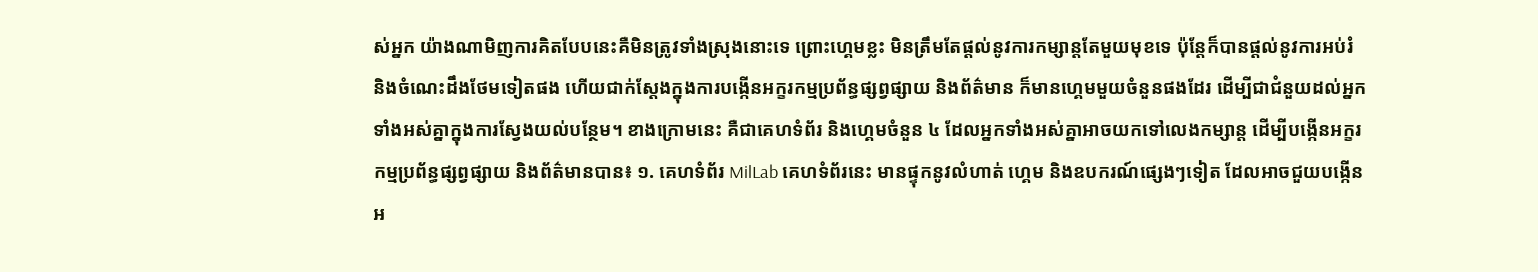ស់អ្នក យ៉ាងណាមិញការគិតបែបនេះគឺមិនត្រូវទាំងស្រុងនោះទេ ព្រោះហ្គេមខ្លះ មិនត្រឹមតែផ្តល់នូវការកម្សាន្តតែមួយមុខទេ ប៉ុន្តែក៏បានផ្តល់នូវការអប់រំ និងចំណេះដឹងថែមទៀតផង ហើយជាក់ស្តែងក្នុងការបង្កើនអក្ខរកម្មប្រព័ន្ធផ្សព្វផ្សាយ និងព័ត៌មាន ក៏មានហ្គេមមួយចំនួនផងដែរ ដើម្បីជាជំនួយដល់អ្នកទាំងអស់គ្នាក្នុងការស្វែងយល់បន្ថែម។ ខាងក្រោមនេះ គឺជាគេហទំព័រ និងហ្គេមចំនួន ៤ ដែលអ្នកទាំងអស់គ្នាអាចយកទៅលេងកម្សាន្ត ដើម្បីបង្កើនអក្ខរកម្មប្រព័ន្ធផ្សព្វផ្សាយ និងព័ត៌មានបាន៖ ១. គេហទំព័រ MilLab គេហទំព័រនេះ មានផ្ទុកនូវលំហាត់ ហ្គេម និងឧបករណ៍ផ្សេងៗទៀត ដែលអាចជួយបង្កើនអ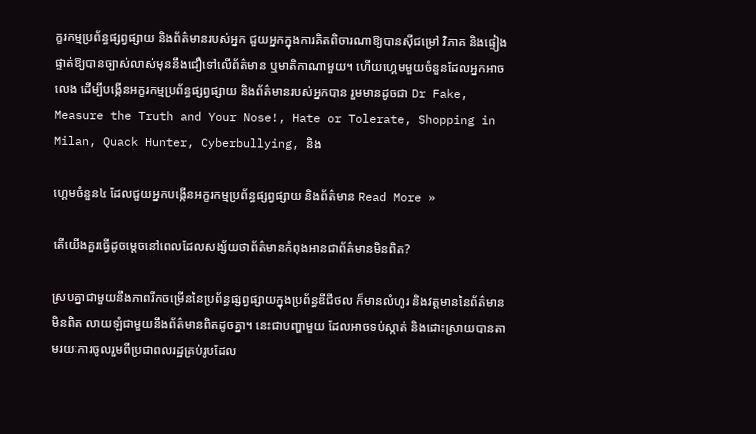ក្ខរកម្មប្រព័ន្ធផ្សព្វផ្សាយ និងព័ត៌មានរបស់អ្នក ជួយអ្នកក្នុងការគិតពិចារណាឱ្យបានស៊ីជម្រៅ វិភាគ និងផ្ទៀងផ្ទាត់ឱ្យបានច្បាស់លាស់មុននឹងជឿទៅលើព័ត៌មាន ឬមាតិកាណាមួយ។ ហើយហ្គេមមួយចំនួនដែលអ្នកអាចលេង ដើម្បីបង្កើនអក្ខរកម្មប្រព័ន្ធផ្សព្វផ្សាយ និងព័ត៌មានរបស់អ្នកបាន រួមមានដូចជា Dr Fake, Measure the Truth and Your Nose!, Hate or Tolerate, Shopping in Milan, Quack Hunter, Cyberbullying, និង

ហ្គេមចំនួន៤ ដែលជួយអ្នកបង្កើនអក្ខរកម្មប្រព័ន្ធផ្សព្វផ្សាយ និងព័ត៌មាន Read More »

តើយើងគួរធ្វើដូចម្តេចនៅពេលដែលសង្ស័យថាព័ត៌មានកំពុងអានជាព័ត៌មានមិនពិត?

ស្របគ្នាជាមួយនឹងភាពរីកចម្រើននៃប្រព័ន្ធផ្សព្វផ្សាយក្នុងប្រព័ន្ធឌីជីថល ក៏មានលំហូរ និងវត្តមាននៃព័ត៌មានមិនពិត លាយឡំជាមួយនឹងព័ត៌មានពិតដូចគ្នា។ នេះជាបញ្ហាមួយ ដែលអាចទប់ស្កាត់ និងដោះស្រាយបានតាមរយៈការចូលរួមពីប្រជាពលរដ្ឋគ្រប់រូបដែល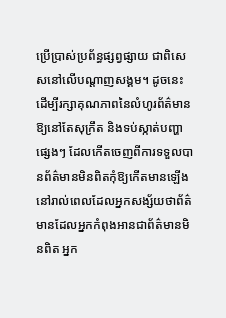ប្រើប្រាស់ប្រព័ន្ធផ្សព្វផ្សាយ ជាពិសេសនៅលើបណ្តាញសង្គម។ ដូចនេះ ដើម្បីរក្សាគុណភាពនៃលំហូរព័ត៌មានឱ្យនៅតែសុក្រឹត និងទប់ស្កាត់បញ្ហាផ្សេងៗ ដែលកើតចេញពីការទទួលបានព័ត៌មានមិនពិតកុំឱ្យកើតមានឡើង នៅរាល់ពេលដែលអ្នកសង្ស័យថាព័ត៌មានដែលអ្នកកំពុងអានជាព័ត៌មានមិនពិត អ្នក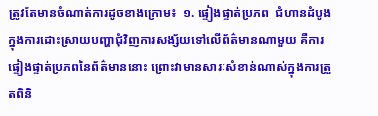ត្រូវតែមានចំណាត់ការដូចខាងក្រោម៖  ១. ផ្ទៀងផ្ទាត់ប្រភព  ជំហានដំបូងក្នុងការដោះស្រាយបញ្ហាជុំវិញការសង្ស័យទៅលើព័ត៌មានណាមួយ គឺការផ្ទៀងផ្ទាត់ប្រភពនៃព័ត៌មាននោះ ព្រោះវាមានសារៈសំខាន់ណាស់ក្នុងការត្រួតពិនិ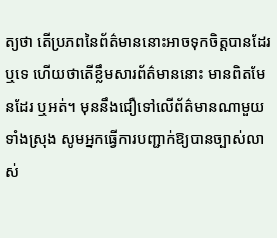ត្យថា តើប្រភពនៃព័ត៌មាននោះអាចទុកចិត្តបានដែរឬទេ ហើយថាតើខ្លឹមសារព័ត៌មាននោះ មានពិតមែនដែរ ឬអត់។ មុននឹងជឿទៅលើព័ត៌មានណាមួយទាំងស្រុង សូមអ្នកធ្វើការបញ្ជាក់ឱ្យបានច្បាស់លាស់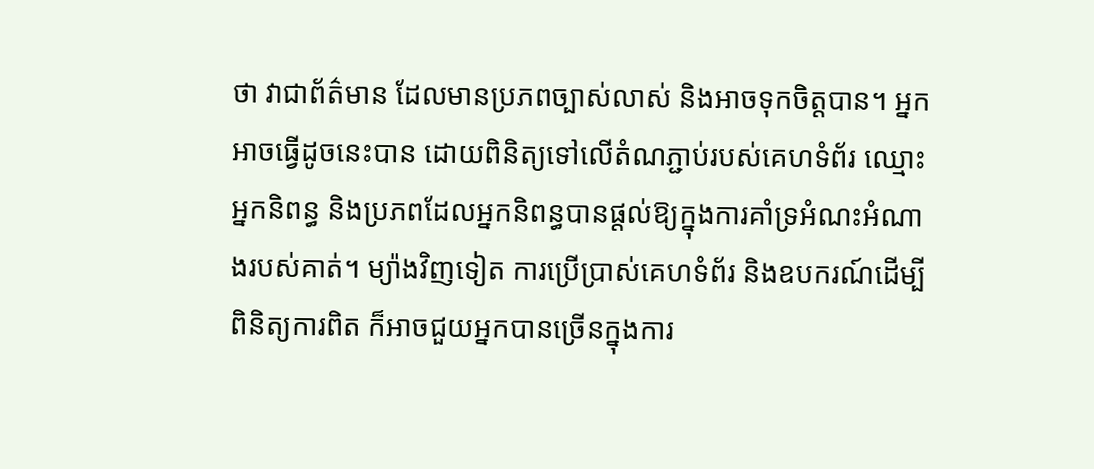ថា វាជាព័ត៌មាន ដែលមានប្រភពច្បាស់លាស់ និងអាចទុកចិត្តបាន។ អ្នកអាចធ្វើដូចនេះបាន ដោយពិនិត្យទៅលើតំណភ្ជាប់របស់គេហទំព័រ ឈ្មោះអ្នកនិពន្ធ និងប្រភពដែលអ្នកនិពន្ធបានផ្តល់ឱ្យក្នុងការគាំទ្រអំណះអំណាងរបស់គាត់។ ម្យ៉ាងវិញទៀត ការប្រើប្រាស់គេហទំព័រ និងឧបករណ៍ដើម្បីពិនិត្យការពិត ក៏អាចជួយអ្នកបានច្រើនក្នុងការ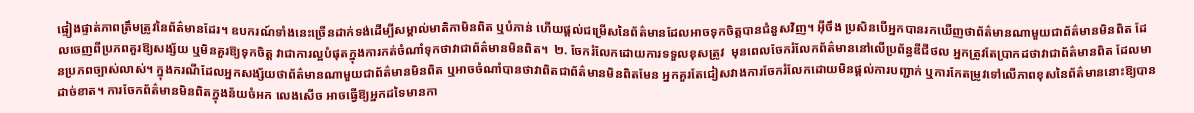ផ្ទៀងផ្ទាត់ភាពត្រឹមត្រូវនៃព័ត៌មានដែរ។ ឧបករណ៍ទាំងនេះច្រើនដាក់ទង់ដើម្បីសម្គាល់មាតិកាមិនពិត ឬបំភាន់ ហើយផ្តល់ជម្រើសនៃព័ត៌មានដែលអាចទុកចិត្តបានជំនួសវិញ។ អ៊ីចឹង ប្រសិនបើអ្នកបានរកឃើញថាព័ត៌មានណាមួយជាព័ត៌មានមិនពិត ដែលចេញពីប្រភពគួរឱ្យសង្ស័យ ឬមិនគួរឱ្យទុកចិត្ត វាជាការល្អបំផុតក្នុងការកត់ចំណាំទុកថាវាជាព័ត៌មានមិនពិត។  ២. ចែករំលែកដោយការទទួលខុសត្រូវ  មុនពេលចែករំលែកព័ត៌មាននៅលើប្រព័ន្ធឌីជីថល អ្នកត្រូវតែប្រាកដថាវាជាព័ត៌មានពិត ដែលមានប្រភពច្បាស់លាស់។ ក្នុងករណីដែលអ្នកសង្ស័យថាព័ត៌មានណាមួយជាព័ត៌មានមិនពិត ឬអាចចំណាំបានថាវាពិតជាព័ត៌មានមិនពិតមែន អ្នកគួរតែជៀសវាងការចែករំលែកដោយមិនផ្តល់ការបញ្ជាក់ ឬការកែតម្រូវទៅលើភាពខុសនៃព័ត៌មាននោះឱ្យបានដាច់ខាត។ ការចែកព័ត៌មានមិនពិតក្នុងន័យចំអក លេងសើច អាចធ្វើឱ្យអ្នកដទៃមានកា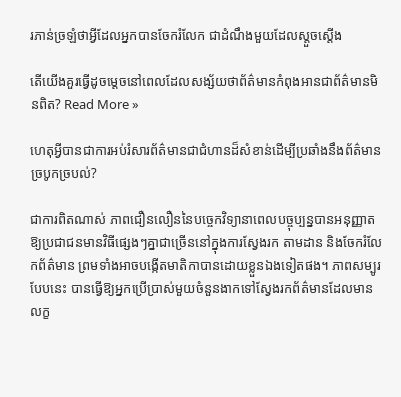រភាន់ច្រឡំថាអ្វីដែលអ្នកបានចែករំលែក ជាដំណឹងមួយដែលស្តួចស្តើង

តើយើងគួរធ្វើដូចម្តេចនៅពេលដែលសង្ស័យថាព័ត៌មានកំពុងអានជាព័ត៌មានមិនពិត? Read More »

ហេតុអ្វីបានជាការអប់រំសារព័ត៌មានជាជំហានដ៏សំខាន់ដើម្បីប្រឆាំងនឹងព័ត៌មានច្របូកច្របល់?

ជាការពិតណាស់ ភាពជឿនលឿននៃបច្ចេកវិទ្យានាពេលបច្ចុប្បន្នបានអនុញ្ញាតឱ្យប្រជាជនមានវិធីផ្សេងៗគ្នាជាច្រើននៅក្នុងការស្វែងរក តាមដាន និងចែករំលែកព័ត៌មាន ព្រមទាំងអាចបង្កើតមាតិកាបានដោយខ្លួនឯងទៀតផង។ ភាពសម្បូរបែបនេះ បានធ្វើឱ្យអ្នកប្រើប្រាស់មួយចំនួនងាកទៅស្វែងរកព័ត៌មានដែលមានលក្ខ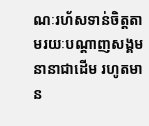ណៈរហ័សទាន់ចិត្តតាមរយៈបណ្តាញសង្គមនានាជាដើម រហូតមាន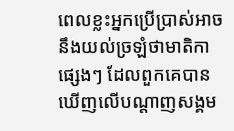ពេលខ្លះអ្នកប្រើប្រាស់អាចនឹងយល់ច្រឡំថាមាតិកាផ្សេងៗ ដែលពួកគេបានឃើញលើបណ្តាញសង្គម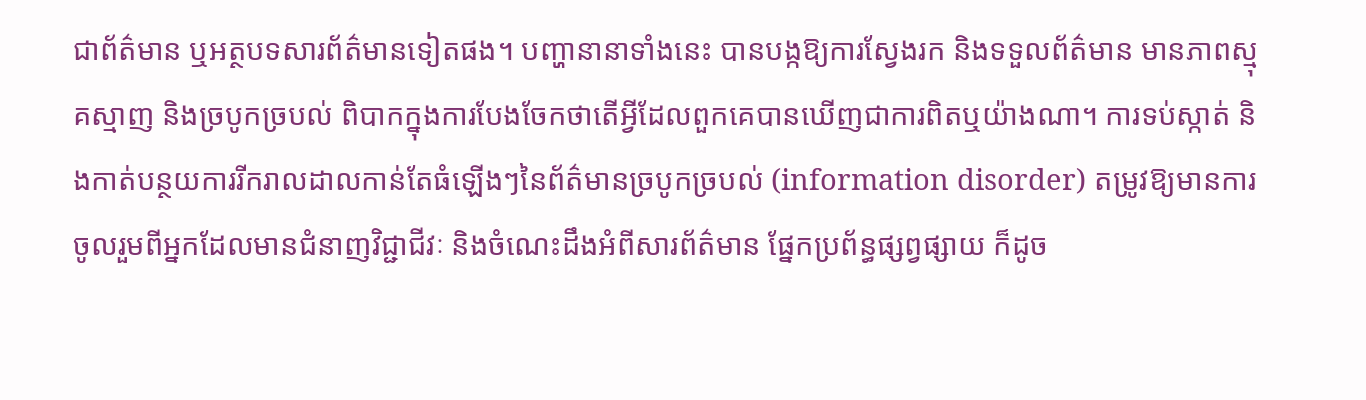ជាព័ត៌មាន ឬអត្ថបទសារព័ត៌មានទៀតផង។ បញ្ហានានាទាំងនេះ បានបង្កឱ្យការស្វែងរក និងទទួលព័ត៌មាន មានភាពស្មុគស្មាញ និងច្របូកច្របល់ ពិបាកក្នុងការបែងចែកថាតើអ្វីដែលពួកគេបានឃើញជាការពិតឬយ៉ាងណា។ ការទប់ស្កាត់ និងកាត់បន្ថយការរីករាលដាលកាន់តែធំឡើងៗនៃព័ត៌មានច្របូកច្របល់ (information disorder) តម្រូវឱ្យមានការចូលរួមពីអ្នកដែលមានជំនាញវិជ្ជាជីវៈ និងចំណេះដឹងអំពីសារព័ត៌មាន ផ្នែកប្រព័ន្ធផ្សព្វផ្សាយ ក៏ដូច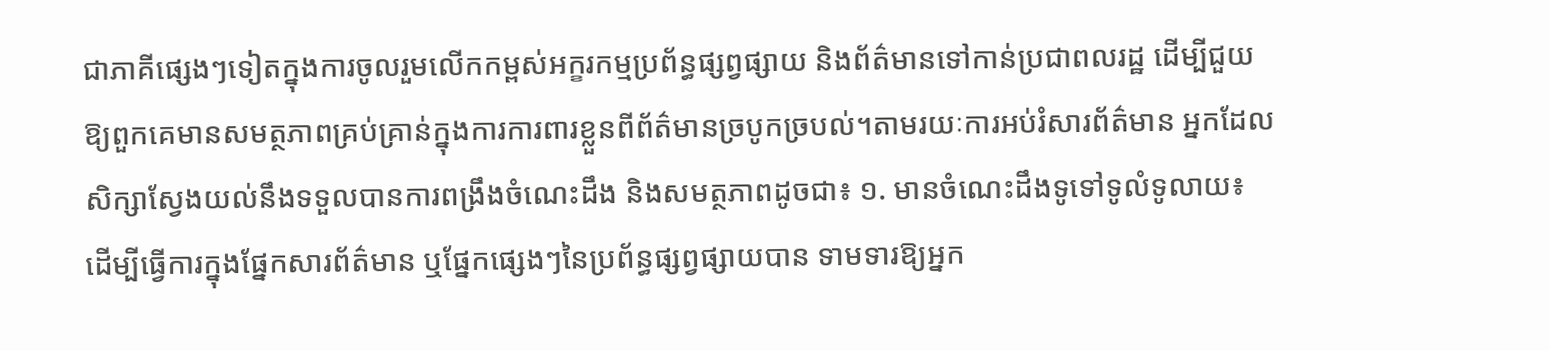ជាភាគីផ្សេងៗទៀតក្នុងការចូលរួមលើកកម្ពស់អក្ខរកម្មប្រព័ន្ធផ្សព្វផ្សាយ និងព័ត៌មានទៅកាន់ប្រជាពលរដ្ឋ ដើម្បីជួយឱ្យពួកគេមានសមត្ថភាពគ្រប់គ្រាន់ក្នុងការការពារខ្លួនពីព័ត៌មានច្របូកច្របល់។តាមរយៈការអប់រំសារព័ត៌មាន អ្នកដែលសិក្សាស្វែងយល់នឹងទទួលបានការពង្រឹងចំណេះដឹង និងសមត្ថភាពដូចជា៖ ១. មានចំណេះដឹងទូទៅទូលំទូលាយ៖ ដើម្បីធ្វើការក្នុងផ្នែកសារព័ត៌មាន ឬផ្នែកផ្សេងៗនៃប្រព័ន្ធផ្សព្វផ្សាយបាន ទាមទារឱ្យអ្នក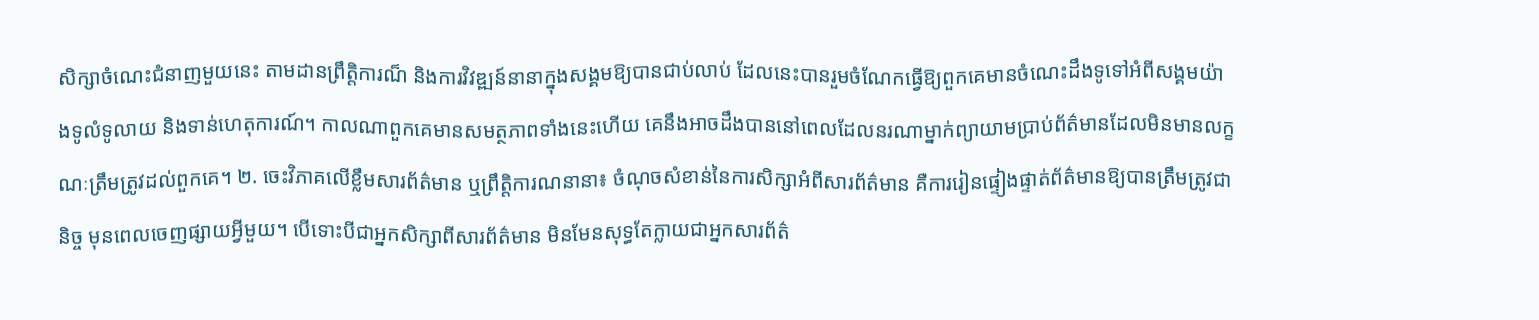សិក្សាចំណេះជំនាញមួយនេះ តាមដានព្រឹត្តិការណ៏ និងការវិវឌ្ឍន៍នានាក្នុងសង្គមឱ្យបានជាប់លាប់ ដែលនេះបានរួមចំណែកធ្វើឱ្យពួកគេមានចំណេះដឹងទូទៅអំពីសង្គមយ៉ាងទូលំទូលាយ និងទាន់ហេតុការណ៍។ កាលណាពួកគេមានសមត្ថភាពទាំងនេះហើយ គេនឹងអាចដឹងបាននៅពេលដែលនរណាម្នាក់ព្យាយាមប្រាប់ព័ត៌មានដែលមិនមានលក្ខណៈត្រឹមត្រូវដល់ពួកគេ។ ២. ចេះវិភាគលើខ្លឹមសារព័ត៌មាន ឬព្រឹត្តិការណនានា៖ ចំណុចសំខាន់នៃការសិក្សាអំពីសារព័ត៌មាន គឺការរៀនផ្ទៀងផ្ទាត់ព័ត៌មានឱ្យបានត្រឹមត្រូវជានិច្ច មុនពេលចេញផ្សាយអ្វីមួយ។ បើទោះបីជាអ្នកសិក្សាពីសារព័ត៌មាន មិនមែនសុទ្ធតែក្លាយជាអ្នកសារព័ត៌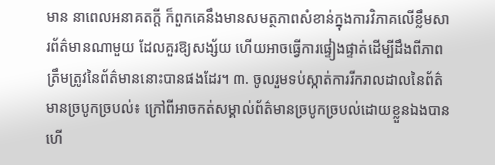មាន នាពេលអនាគតក្តី ក៏ពួកគេនឹងមានសមត្ថភាពសំខាន់ក្នុងការវិភាគលើខ្លឹមសារព័ត៌មានណាមួយ ដែលគួរឱ្យសង្ស័យ ហើយអាចធ្វើការផ្ទៀងផ្ទាត់ដើម្បីដឹងពីភាពត្រឹមត្រូវនៃព័ត៌មាននោះបានផងដែរ។ ៣. ចូលរួមទប់ស្កាត់ការរីករាលដាលនៃព័ត៌មានច្របូកច្របល់៖ ក្រៅពីអាចកត់សម្គាល់ព័ត៌មានច្របូកច្របល់ដោយខ្លួនឯងបានហើ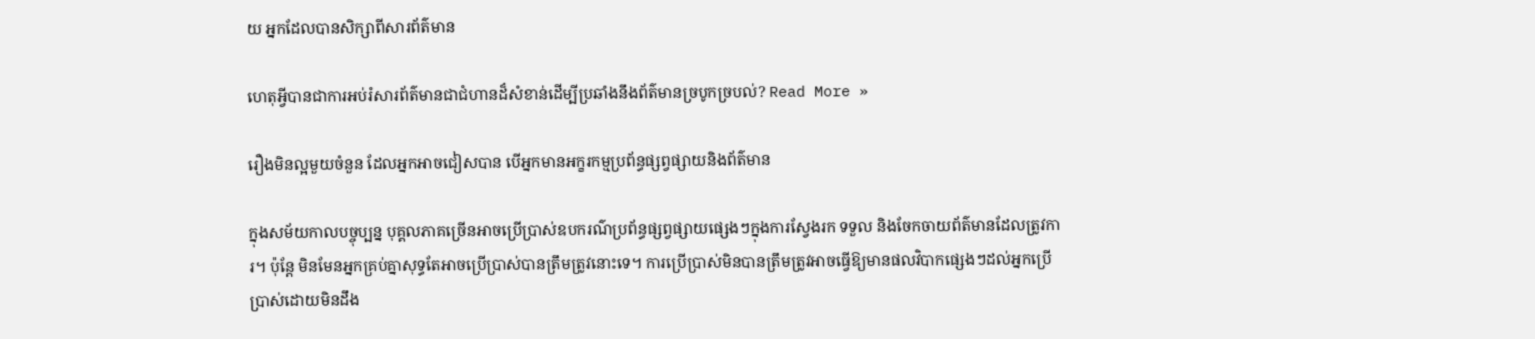យ អ្នកដែលបានសិក្សាពីសារព័ត៌មាន

ហេតុអ្វីបានជាការអប់រំសារព័ត៌មានជាជំហានដ៏សំខាន់ដើម្បីប្រឆាំងនឹងព័ត៌មានច្របូកច្របល់? Read More »

រឿងមិនល្អមួយចំនួន ដែលអ្នកអាចជៀសបាន បើអ្នកមានអក្ខរកម្មប្រព័ន្ធផ្សព្វផ្សាយនិងព័ត៌មាន

ក្នុងសម័យកាលបច្ចុប្បន្ន បុគ្គលភាគច្រើនអាចប្រើប្រាស់ឧបករណ៌ប្រព័ន្ធផ្សព្វផ្សាយផ្សេងៗក្នុងការស្វែងរក ទទួល និងចែកចាយព័ត៌មានដែលត្រូវការ។ ប៉ុន្តែ មិនមែនអ្នកគ្រប់គ្នាសុទ្ធតែអាចប្រើប្រាស់បានត្រឹមត្រូវនោះទេ។ ការប្រើប្រាស់មិនបានត្រឹមត្រូវអាចធ្វើឱ្យមានផលវិបាកផ្សេងៗដល់អ្នកប្រើប្រាស់ដោយមិនដឹង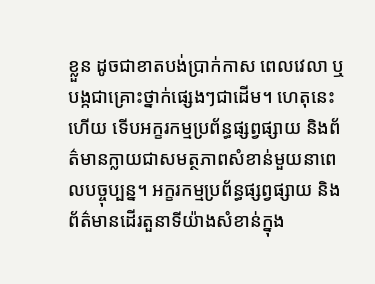ខ្លួន ដូចជាខាតបង់ប្រាក់កាស ពេលវេលា ឬបង្កជាគ្រោះថ្នាក់ផ្សេងៗជាដើម។ ហេតុនេះហើយ ទើបអក្ខរកម្មប្រព័ន្ធផ្សព្វផ្សាយ និងព័ត៌មានក្លាយជាសមត្ថភាពសំខាន់មួយនាពេលបច្ចុប្បន្ន។ អក្ខរកម្មប្រព័ន្ធផ្សព្វផ្សាយ និងព័ត៌មានដើរតួនាទីយ៉ាងសំខាន់ក្នុង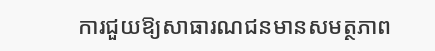ការជួយឱ្យសាធារណជនមានសមត្ថភាព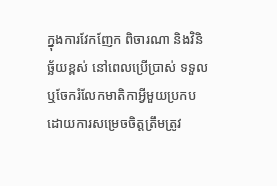ក្នុងការវែកញែក ពិចារណា និងវិនិច្ឆ័យខ្ពស់ នៅពេលប្រើប្រាស់ ទទួល ឬចែករំលែកមាតិកាអ្វីមួយប្រកបដោយការសម្រេចចិត្តត្រឹមត្រូវ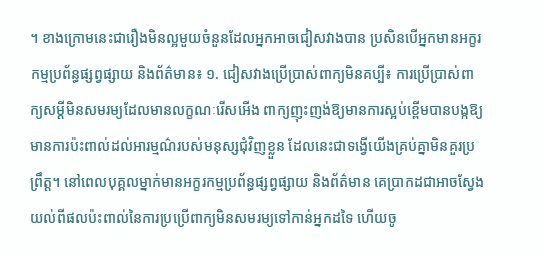។ ខាងក្រោមនេះជារឿងមិនល្អមួយចំនួនដែលអ្នកអាចជៀសវាងបាន ប្រសិនបើអ្នកមានអក្ខរកម្មប្រព័ន្ធផ្សព្វផ្សាយ និងព័ត៌មាន៖ ១. ជៀសវាងប្រើប្រាស់ពាក្យមិនគប្បី៖ ការប្រើប្រាស់ពាក្យសម្តីមិនសមរម្យដែលមានលក្ខណៈរើសអើង ពាក្យញុះញង់ឱ្យមានការស្អប់ខ្ពើមបានបង្កឱ្យមានការប៉ះពាល់ដល់អារម្មណ៌របស់មនុស្សជុំវិញខ្លួន ដែលនេះជាទង្វើយើងគ្រប់គ្នាមិនគួរប្រព្រឹត្ត។ នៅពេលបុគ្គលម្នាក់មានអក្ខរកម្មប្រព័ន្ធផ្សព្វផ្សាយ និងព័ត៌មាន គេប្រាកដជាអាចស្វែងយល់ពីផលប៉ះពាល់នៃការប្រប្រើពាក្យមិនសមរម្យទៅកាន់អ្នកដទៃ ហើយចូ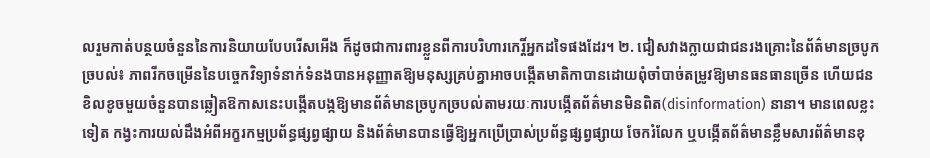លរួមកាត់បន្ថយចំនួននៃការនិយាយបែបរើសអើង ក៏ដូចជាការពារខ្លួនពីការបរិហារកេរ្តិ៍អ្នកដទៃផងដែរ។ ២. ជៀសវាងក្លាយជាជនរងគ្រោះនៃព័ត៌មានច្របូកច្របល់៖ ភាពរីកចម្រើននៃបច្ចេកវិទ្យាទំនាក់ទំនងបានអនុញ្ញាតឱ្យមនុស្សគ្រប់គ្នាអាចបង្កើតមាតិកាបានដោយពុំចាំបាច់តម្រូវឱ្យមានធនធានច្រើន ហើយជនខិលខូចមួយចំនួនបានឆ្លៀតឱកាសនេះបង្កើតបង្កឱ្យមានព័ត៌មានច្របូកច្របល់តាមរយៈការបង្កើតព័ត៌មានមិនពិត(disinformation) នានា។ មានពេលខ្លះទៀត កង្វះការយល់ដឹងអំពីអក្ខរកម្មប្រព័ន្ធផ្សព្វផ្សាយ និងព័ត៌មានបានធ្វើឱ្យអ្នកប្រើប្រាស់ប្រព័ន្ធផ្សព្វផ្សាយ ចែករំលែក ឬបង្កើតព័ត៌មានខ្លឹមសារព័ត៌មានខុ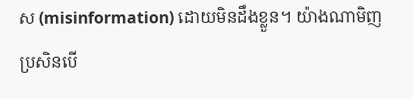ស (misinformation) ដោយមិនដឹងខ្លួន។ យ៉ាងណាមិញ ប្រសិនបើ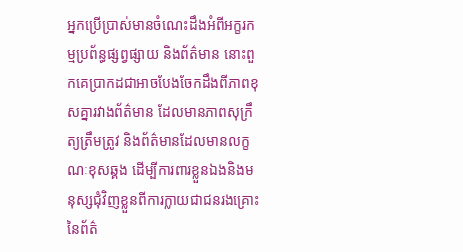អ្នកប្រើប្រាស់មានចំណេះដឹងអំពីអក្ខរកម្មប្រព័ន្ធផ្សព្វផ្សាយ និងព័ត៌មាន នោះពួកគេប្រាកដជាអាចបែងចែកដឹងពីភាពខុសគ្នារវាងព័ត៌មាន ដែលមានភាពសុក្រឹត្យត្រឹមត្រូវ និងព័ត៌មានដែលមានលក្ខណៈខុសឆ្គង ដើម្បីការពារខ្លួនឯងនិងមនុស្សជុំវិញខ្លួនពីការក្លាយជាជនរងគ្រោះនៃព័ត៌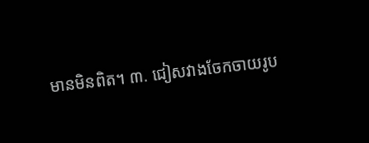មានមិនពិត។ ៣. ជៀសវាងចែកចាយរូប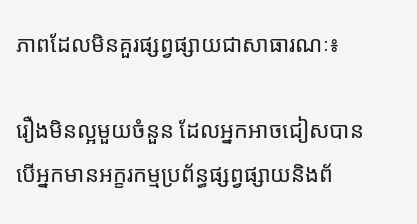ភាពដែលមិនគួរផ្សព្វផ្សាយជាសាធារណៈ៖

រឿងមិនល្អមួយចំនួន ដែលអ្នកអាចជៀសបាន បើអ្នកមានអក្ខរកម្មប្រព័ន្ធផ្សព្វផ្សាយនិងព័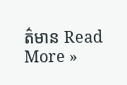ត៌មាន Read More »